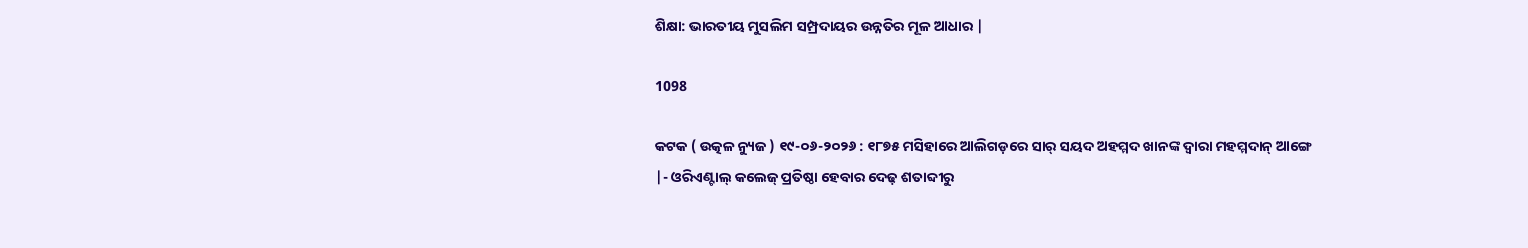ଶିକ୍ଷା: ଭାରତୀୟ ମୁସଲିମ ସମ୍ପ୍ରଦାୟର ଉନ୍ନତିର ମୂଳ ଆଧାର |

1098

କଟକ ( ଉତ୍କଳ ନ୍ୟୁଜ ) ୧୯-୦୬-୨୦୨୬ : ୧୮୭୫ ମସିହାରେ ଆଲିଗଡ଼ରେ ସାର୍ ସୟଦ ଅହମ୍ମଦ ଖାନଙ୍କ ଦ୍ବାରା ମହମ୍ମଦାନ୍ ଆଙ୍ଗେ |- ଓରିଏଣ୍ଟାଲ୍ କଲେଜ୍‌ ପ୍ରତିଷ୍ଠା ହେବାର ଦେଢ଼ ଶତାବ୍ଦୀରୁ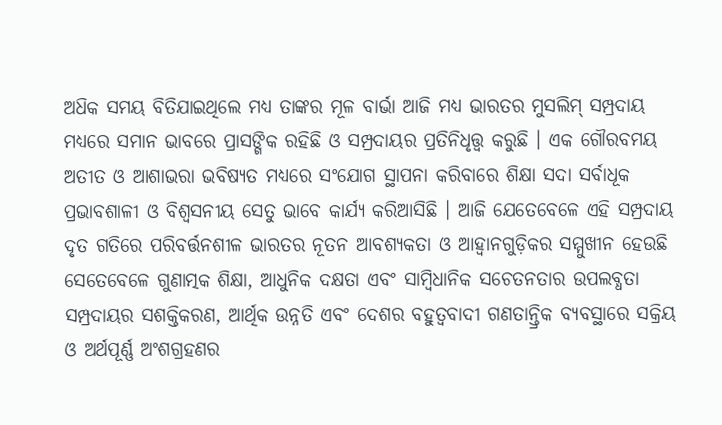ଅଧ‌ିକ ସମୟ ବିତିଯାଇଥିଲେ ମଧ୍ୟ ତାଙ୍କର ମୂଳ ବାର୍ଭା ଆଜି ମଧ୍ୟ ଭାରତର ମୁସଲିମ୍ ସମ୍ପ୍ରଦାୟ ମଧ୍ୟରେ ସମାନ ଭାବରେ ପ୍ରାସଙ୍ଗିକ ରହିଛି ଓ ସମ୍ପ୍ରଦାୟର ପ୍ରତିନିଧୃତ୍ତ୍ଵ କରୁଛି । ଏକ ଗୌରବମୟ ଅତୀତ ଓ ଆଶାଭରା ଭବିଷ୍ୟତ ମଧ୍ଯରେ ସଂଯୋଗ ସ୍ଥାପନା କରିବାରେ ଶିକ୍ଷା ସଦା ସର୍ବାଧୂକ ପ୍ରଭାବଶାଳୀ ଓ ବିଶ୍ବସନୀୟ ସେତୁ ଭାବେ କାର୍ଯ୍ୟ କରିଆସିଛି । ଆଜି ଯେତେବେଳେ ଏହି ସମ୍ପ୍ରଦାୟ ଦୃତ ଗତିରେ ପରିବର୍ତ୍ତନଶୀଳ ଭାରତର ନୂତନ ଆବଶ୍ୟକ‌ତା ଓ ଆହ୍ବାନଗୁଡ଼ିକର ସମ୍ମୁଖୀନ ହେଉଛି ସେତେବେଳେ ଗୁଣାତ୍ମକ ଶିକ୍ଷା, ଆଧୁନିକ ଦକ୍ଷତା ଏବଂ ସାମ୍ବିଧାନିକ ସଚେତନତାର ଉପଲବ୍ଧତା ସମ୍ପ୍ରଦାୟର ସଶକ୍ତିକରଣ, ଆର୍ଥିକ ଉନ୍ନତି ଏବଂ ଦେଶର ବହୁତ୍ବବାଦୀ ଗଣତାନ୍ତ୍ରିକ ବ୍ୟବସ୍ଥାରେ ସକ୍ରିୟ ଓ ଅର୍ଥପୂର୍ଣ୍ଣ ଅଂଶଗ୍ରହଣର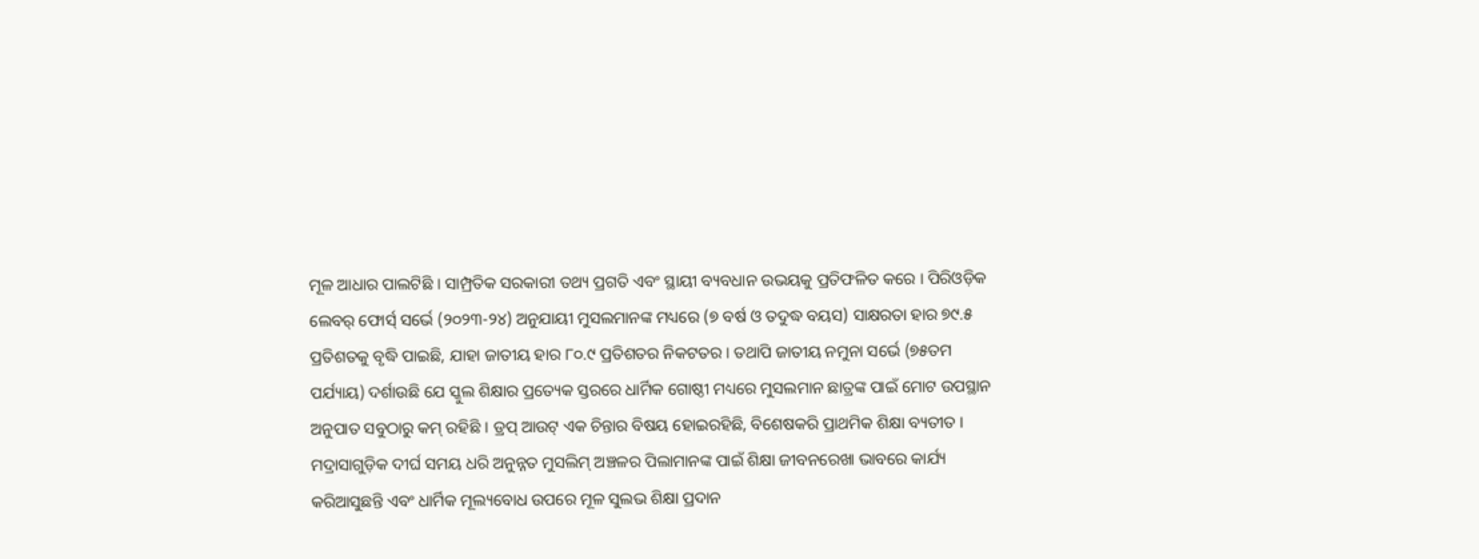ମୂଳ ଆଧାର ପାଲଟିଛି । ସାମ୍ପ୍ରତିକ ସରକାରୀ ତଥ୍ୟ ପ୍ରଗତି ଏବଂ ସ୍ଥାୟୀ ବ୍ୟବଧାନ ଉଭୟକୁ ପ୍ରତିଫଳିତ କରେ । ପିରିଓଡ଼ିକ ଲେବର୍ ଫୋର୍ସ୍ ସର୍ଭେ (୨୦୨୩-୨୪) ଅନୁଯାୟୀ ମୁସଲମାନଙ୍କ ମଧ୍ୟରେ (୭ ବର୍ଷ ଓ ତଦୁଦ୍ଧ ବୟସ) ସାକ୍ଷରତା ହାର ୭୯.୫ ପ୍ରତିଶତକୁ ବୃଦ୍ଧି ପାଇଛି, ଯାହା ଜାତୀୟ ହାର ୮୦.୯ ପ୍ରତିଶତର ନିକଟତର । ତଥାପି ଜାତୀୟ ନମୁନା ସର୍ଭେ (୭୫ତମ ପର୍ଯ୍ୟାୟ) ଦର୍ଶାଉଛି ଯେ ସ୍କୁଲ ଶିକ୍ଷାର ପ୍ରତ୍ୟେକ ସ୍ତରରେ ଧାର୍ମିକ ଗୋଷ୍ଠୀ ମଧ୍ୟରେ ମୁସଲମାନ ଛାତ୍ରଙ୍କ ପାଇଁ ମୋଟ ଉପସ୍ଥାନ ଅନୁପାତ ସବୁଠାରୁ କମ୍ ରହିଛି । ଡ୍ରପ୍ ଆଉଟ୍ ଏକ ଚିନ୍ତାର ବିଷୟ ହୋଇରହିଛି, ବିଶେଷକରି ପ୍ରାଥମିକ ଶିକ୍ଷା ବ୍ୟତୀତ । ମଦ୍ରାସାଗୁଡ଼ିକ ଦୀର୍ଘ ସମୟ ଧରି ଅନୁନ୍ନତ ମୁସଲିମ୍ ଅଞ୍ଚଳର ପିଲାମାନଙ୍କ ପାଇଁ ଶିକ୍ଷା ଜୀବନରେଖା ଭାବରେ କାର୍ଯ୍ୟ କରିଆସୁଛନ୍ତି ଏବଂ ଧାର୍ମିକ ମୂଲ୍ୟବୋଧ ଉପରେ ମୂଳ ସୁଲଭ ଶିକ୍ଷା ପ୍ରଦାନ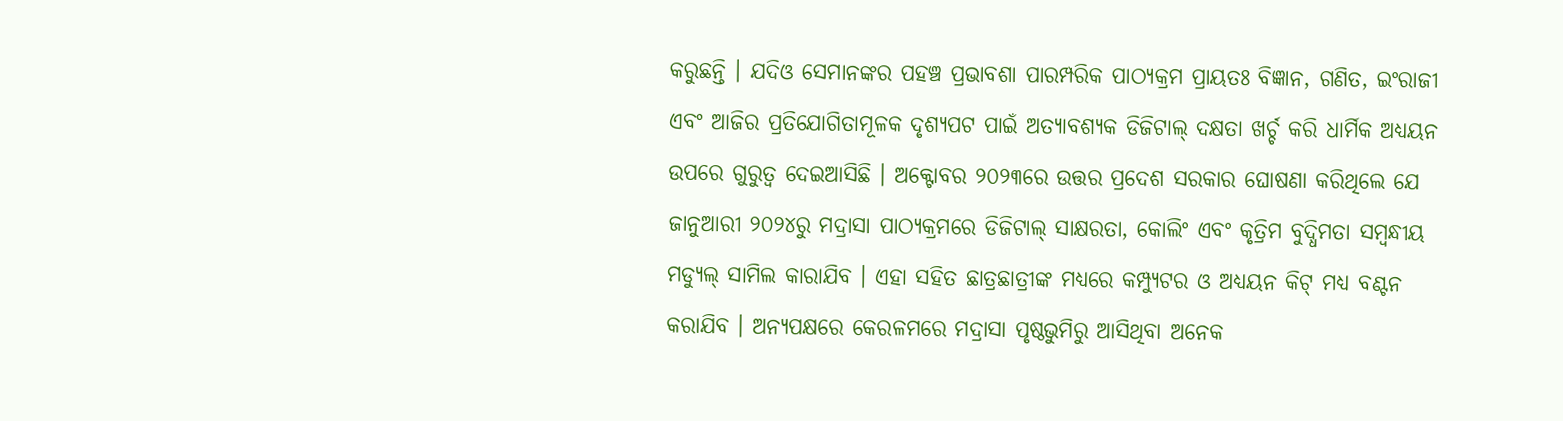କରୁଛନ୍ତି । ଯଦିଓ ସେମାନଙ୍କର ପହଞ୍ଚ ପ୍ରଭାବଶା ପାରମ୍ପରିକ ପାଠ୍ୟକ୍ରମ ପ୍ରାୟତଃ ବିଜ୍ଞାନ, ଗଣିତ, ଇଂରାଜୀ ଏବଂ ଆଜିର ପ୍ରତିଯୋଗିତାମୂଳକ ଦୃଶ୍ୟପଟ ପାଇଁ ଅତ୍ୟାବଶ୍ୟକ ଡିଜିଟାଲ୍ ଦକ୍ଷତା ଖର୍ଚ୍ଚ କରି ଧାର୍ମିକ ଅଧ୍ୟୟନ ଉପରେ ଗୁରୁତ୍ବ ଦେଇଆସିଛି । ଅକ୍ଟୋବର ୨୦୨୩ରେ ଉତ୍ତର ପ୍ରଦେଶ ସରକାର ଘୋଷଣା କରିଥିଲେ ଯେ ଜାନୁଆରୀ ୨୦୨୪ରୁ ମଦ୍ରାସା ପାଠ୍ୟକ୍ରମରେ ଡିଜିଟାଲ୍ ସାକ୍ଷରତା, କୋଲିଂ ଏବଂ କୃତ୍ରିମ ବୁଦ୍ଧିମତା ସମ୍ବନ୍ଧୀୟ ମଡ୍ୟୁଲ୍ ସାମିଲ କାରାଯିବ । ଏହା ସହିତ ଛାତ୍ରଛାତ୍ରୀଙ୍କ ମଧ୍ୟରେ କମ୍ପ୍ୟୁଟର ଓ ଅଧ୍ୟୟନ କିଟ୍ ମଧ୍ଯ ବଣ୍ଟନ କରାଯିବ । ଅନ୍ୟପକ୍ଷରେ କେରଳମରେ ମଦ୍ରାସା ପୃଷ୍ଠଭୁମିରୁ ଆସିଥିବା ଅନେକ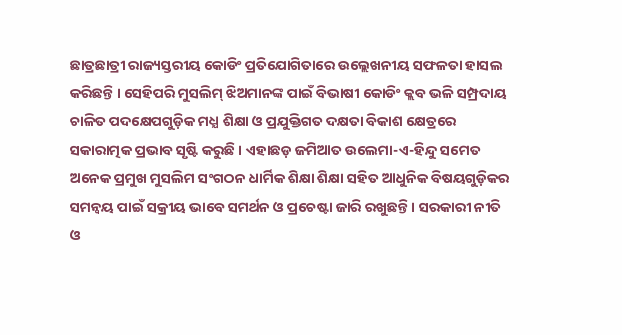ଛାତ୍ରଛାତ୍ରୀ ରାଜ୍ୟସ୍ତରୀୟ କୋଡିଂ ପ୍ରତିଯୋଗିତାରେ ଉଲ୍ଲେଖନୀୟ ସଫଳତା ହାସଲ କରିଛନ୍ତି । ସେହିପରି ମୁସଲିମ୍ ଝିଅମାନଙ୍କ ପାଇଁ ବିଭାଷୀ କୋଡିଂ କ୍ଲବ ଭଳି ସମ୍ପ୍ରଦାୟ ଚାଳିତ ପଦକ୍ଷେପଗୁଡ଼ିକ ମଧ୍ଯ ଶିକ୍ଷା ଓ ପ୍ରଯୁକ୍ତିଗତ ଦକ୍ଷତା ବିକାଶ କ୍ଷେତ୍ରରେ ସକାରାତ୍ମକ ପ୍ରଭାବ ସୃଷ୍ଟି କରୁଛି । ଏହାଛଡ଼ ଜମିଆତ ଉଲେମା-ଏ-ହିନ୍ଦୁ ସମେତ ଅନେକ ପ୍ରମୁଖ ମୁସଲିମ ସଂଗଠନ ଧାର୍ମିକ ଶିକ୍ଷା ଶିକ୍ଷା ସହିତ ଆଧୁନିକ ବିଷୟଗୁଡ଼ିକର ସମନ୍ବୟ ପାଇଁ ସକ୍ରୀୟ ଭାବେ ସମର୍ଥନ ଓ ପ୍ରଚେଷ୍ଟା ଜାରି ରଖୁଛନ୍ତି । ସରକାରୀ ନୀତି ଓ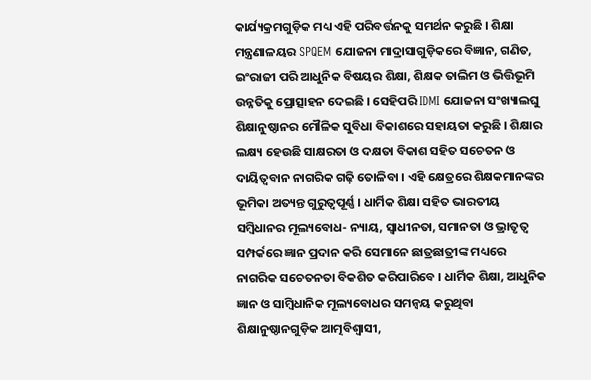କାର୍ଯ୍ୟକ୍ରମଗୁଡ଼ିକ ମଧ୍ୟ ଏହି ପରିବର୍ତ୍ତନକୁ ସମର୍ଥନ କରୁଛି । ଶିକ୍ଷା ମନ୍ତ୍ରଣାଳୟର SPQEM ଯୋଜନା ମାଦ୍ରାସାଗୁଡ଼ିକରେ ବିଜ୍ଞାନ, ଗଣିତ, ଇଂରାଜୀ ପରି ଆଧୁନିକ ବିଷୟର ଶିକ୍ଷା, ଶିକ୍ଷକ ତାଲିମ ଓ ଭିତ୍ତିଭୂମି ଉନ୍ନତିକୁ ପ୍ରୋତ୍ସାହନ ଦେଇଛି । ସେହିପରି IDMI ଯୋଜନା ସଂଖ୍ୟାଲଘୁ ଶିକ୍ଷାନୁଷ୍ଠାନର ମୌଳିକ ସୁବିଧା ବିକାଶରେ ସହାୟତା କରୁଛି । ଶିକ୍ଷାର ଲକ୍ଷ୍ୟ ହେଉଛି ସାକ୍ଷରତା ଓ ଦକ୍ଷତା ବିକାଶ ସହିତ ସଚେତନ ଓ ଦାୟିତ୍ବବାନ ନାଗରିକ ଗଢ଼ି ତୋଳିବା । ଏହି କ୍ଷେତ୍ରରେ ଶିକ୍ଷକମାନଙ୍କର ଭୂମିକା ଅତ୍ୟନ୍ତ ଗୁରୁତ୍ବପୂର୍ଣ୍ଣ । ଧାର୍ମିକ ଶିକ୍ଷା ସହିତ ଭାରତୀୟ ସମ୍ବିଧାନର ମୂଲ୍ୟବୋଧ- ନ୍ୟାୟ, ସ୍ଵାଧୀନତା, ସମାନତା ଓ ଭ୍ରାତୃତ୍ଵ ସମ୍ପର୍କରେ ଜ୍ଞାନ ପ୍ରଦାନ କରି ସେମାନେ ଛାତ୍ରଛାତ୍ରୀଙ୍କ ମଧ୍ୟରେ ନାଗରିକ ସଚେତନତା ବିକଶିତ କରିପାରିବେ । ଧାର୍ମିକ ଶିକ୍ଷା, ଆଧୁନିକ ଜ୍ଞାନ ଓ ସାମ୍ବିଧାନିକ ମୂଲ୍ୟବୋଧର ସମନ୍ବୟ କରୁଥିବା ଶିକ୍ଷାନୁଷ୍ଠାନଗୁଡ଼ିକ ଆତ୍ମବିଶ୍ବାସୀ,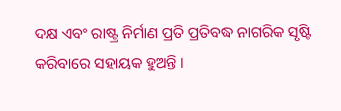ଦକ୍ଷ ଏବଂ ରାଷ୍ଟ୍ର ନିର୍ମାଣ ପ୍ରତି ପ୍ରତିବଦ୍ଧ ନାଗରିକ ସୃଷ୍ଟି କରିବାରେ ସହାୟକ ହୁଅନ୍ତି ।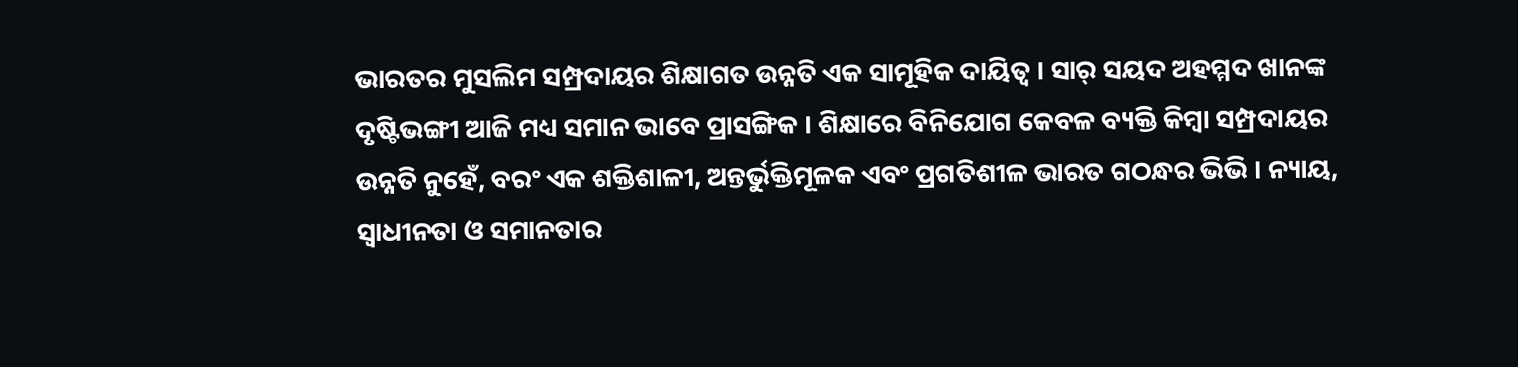ଭାରତର ମୁସଲିମ ସମ୍ପ୍ରଦାୟର ଶିକ୍ଷାଗତ ଉନ୍ନତି ଏକ ସାମୂହିକ ଦାୟିତ୍ଵ । ସାର୍ ସୟଦ ଅହମ୍ମଦ ଖାନଙ୍କ ଦୃଷ୍ଟିଭଙ୍ଗୀ ଆଜି ମଧ୍ୟ ସମାନ ଭାବେ ପ୍ରାସଙ୍ଗିକ । ଶିକ୍ଷାରେ ବିନିଯୋଗ କେବଳ ବ୍ୟକ୍ତି କିମ୍ବା ସମ୍ପ୍ରଦାୟର ଉନ୍ନତି ନୁହେଁ, ବରଂ ଏକ ଶକ୍ତିଶାଳୀ, ଅନ୍ତର୍ଭୁକ୍ତିମୂଳକ ଏବଂ ପ୍ରଗତିଶୀଳ ଭାରତ ଗଠନ୍ଧର ଭିଭି । ନ୍ୟାୟ, ସ୍ୱାଧୀନତା ଓ ସମାନତାର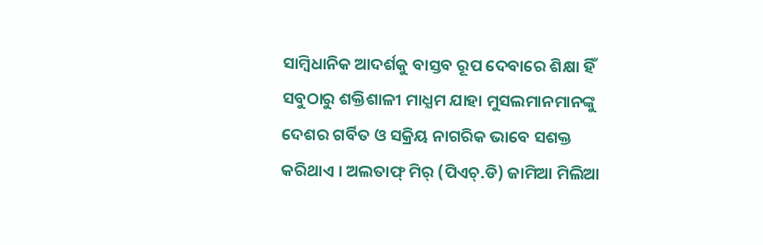ସାମ୍ବିଧାନିକ ଆଦର୍ଶକୁ ବାସ୍ତବ ରୂପ ଦେବାରେ ଶିକ୍ଷା ହିଁ ସବୁଠାରୁ ଶକ୍ତିଶାଳୀ ମାଧ୍ଯମ ଯାହା ମୁସଲମାନମାନଙ୍କୁ ଦେଶର ଗର୍ବିତ ଓ ସକ୍ରିୟ ନାଗରିକ ଭାବେ ସଶକ୍ତ କରିଥାଏ । ଅଲତାଫ୍ ମିର୍ (ପିଏଚ୍.ଡି) ଜାମିଆ ମିଲିଆ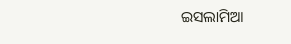ଇସଲାମିଆ